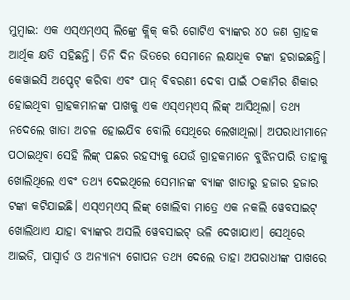ମୁମ୍ବାଇ: ଏକ ଏସ୍ଏମ୍ଏସ୍ ଲିଙ୍କ୍ରେ କ୍ଲିକ୍ କରି ଗୋଟିଏ ବ୍ୟାଙ୍କର ୪୦ ଜଣ ଗ୍ରାହକ ଆର୍ଥିକ କ୍ଷତି ସହିଛନ୍ତି। ତିନି ଦିନ ଭିତରେ ସେମାନେ ଲକ୍ଷାଧିକ ଟଙ୍କା ହରାଇଛନ୍ତି। କେୱାଇସି ଅପ୍ଡେଟ୍ କରିବା ଏବଂ ପାନ୍ ବିବରଣୀ ଦେବା ପାଇଁ ଠକାମିର ଶିକାର ହୋଇଥିବା ଗ୍ରାହକମାନଙ୍କ ପାଖକୁ ଏକ ଏସ୍ଏମ୍ଏସ୍ ଲିଙ୍କ୍ ଆସିଥିଲା। ତଥ୍ୟ ନଦେଲେ ଖାତା ଅଚଳ ହୋଇଯିବ ବୋଲି ସେଥିରେ ଲେଖାଥିଲା। ଅପରାଧୀମାନେ ପଠାଇଥିବା ସେହି ଲିଙ୍କ୍ ପଛର ରହସ୍ୟକୁ ଯେଉଁ ଗ୍ରାହକମାନେ ବୁଝିନପାରି ତାହାକୁ ଖୋଲିଥିଲେ ଏବଂ ତଥ୍ୟ ଦେଇଥିଲେ ସେମାନଙ୍କ ବ୍ୟାଙ୍କ ଖାତାରୁ ହଜାର ହଜାର ଟଙ୍କା କଟିଯାଇଛି। ଏସ୍ଏମ୍ଏସ୍ ଲିଙ୍କ୍ ଖୋଲିବା ମାତ୍ରେ ଏକ ନକଲି ୱେବସାଇଟ୍ ଖୋଲିଥାଏ ଯାହା ବ୍ୟାଙ୍କର ଅସଲି ୱେବସାଇଟ୍ ଭଳି ଦେଖାଯାଏ। ସେଥିରେ ଆଇଡି, ପାସ୍ୱାର୍ଡ ଓ ଅନ୍ୟାନ୍ୟ ଗୋପନ ତଥ୍ୟ ଦେଲେ ତାହା ଅପରାଧୀଙ୍କ ପାଖରେ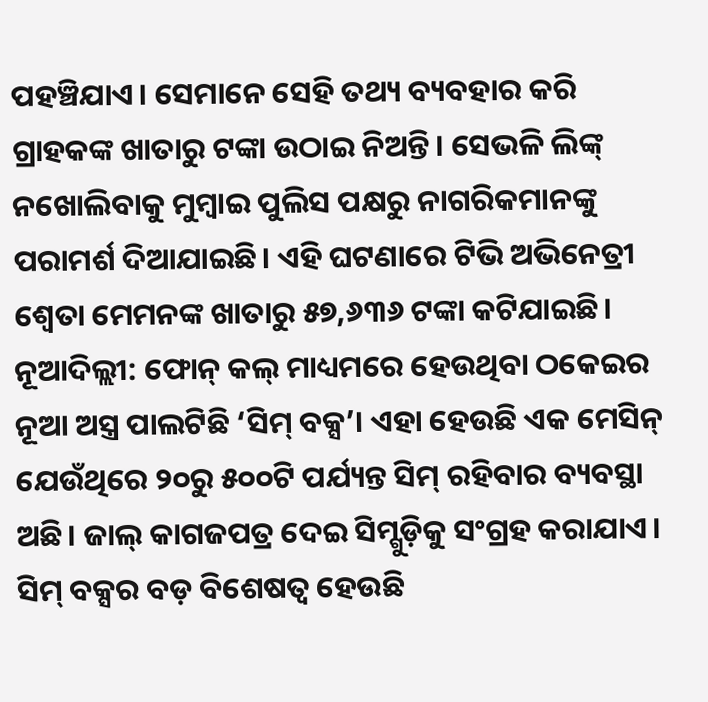ପହଞ୍ଚିଯାଏ। ସେମାନେ ସେହି ତଥ୍ୟ ବ୍ୟବହାର କରି ଗ୍ରାହକଙ୍କ ଖାତାରୁ ଟଙ୍କା ଉଠାଇ ନିଅନ୍ତି। ସେଭଳି ଲିଙ୍କ୍ ନଖୋଲିବାକୁ ମୁମ୍ବାଇ ପୁଲିସ ପକ୍ଷରୁ ନାଗରିକମାନଙ୍କୁ ପରାମର୍ଶ ଦିଆଯାଇଛି। ଏହି ଘଟଣାରେ ଟିଭି ଅଭିନେତ୍ରୀ ଶ୍ବେତା ମେମନଙ୍କ ଖାତାରୁ ୫୭,୬୩୬ ଟଙ୍କା କଟିଯାଇଛି।
ନୂଆଦିଲ୍ଲୀ: ଫୋନ୍ କଲ୍ ମାଧ୍ୟମରେ ହେଉଥିବା ଠକେଇର ନୂଆ ଅସ୍ତ୍ର ପାଲଟିଛି ‘ସିମ୍ ବକ୍ସ’। ଏହା ହେଉଛି ଏକ ମେସିନ୍ ଯେଉଁଥିରେ ୨୦ରୁ ୫୦୦ଟି ପର୍ଯ୍ୟନ୍ତ ସିମ୍ ରହିବାର ବ୍ୟବସ୍ଥା ଅଛି। ଜାଲ୍ କାଗଜପତ୍ର ଦେଇ ସିମ୍ଗୁଡ଼ିକୁ ସଂଗ୍ରହ କରାଯାଏ। ସିମ୍ ବକ୍ସର ବଡ଼ ବିଶେଷତ୍ବ ହେଉଛି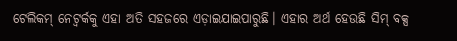ଟେଲିକମ୍ ନେଟ୍ୱର୍କକୁ ଏହା ଅତି ସହଜରେ ଏଡ଼ାଇଯାଇପାରୁଛି। ଏହାର ଅର୍ଥ ହେଉଛି ସିମ୍ ବକ୍ସ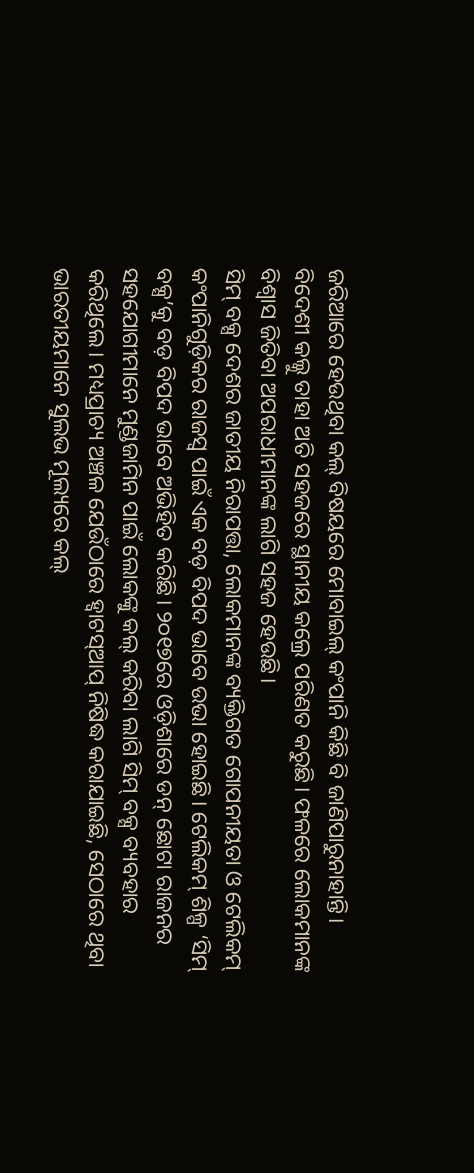ଜରିଆରେ ହେଉଥିବା କଲ୍ ବିଷୟରେ ମୋବାଇଲ୍ କଂପାନି କିଛି ବି ଜାଣିପାରୁନାହାନ୍ତି। ବିଦେଶୀ କଲ୍କୁ ତାହା ଅତି ସହଜରେ ସ୍ଥାନୀୟ କଲ୍ରେ ପରିଣତ କରୁଛି। ଫଳରେ ଲୋକମାନଙ୍କ ବିଶ୍ବାସ ଜିତିବା ଅପରାଧୀମାନଙ୍କ ଲାଗି ସହଜ ହେଉଛି।
ସିମ୍ ବକ୍ସ ଦେଶର ଜାତୀୟ ନିରାପତ୍ତା, ଲୋକମାନଙ୍କ ବ୍ୟକ୍ତିଗତ ଗୋପନୀୟତା ଓ ଟେଲିକମ୍ କଂପାନିଗୁଡ଼ିକର ରାଜସ୍ବ ପାଇଁ ଏକ ବଡ଼ ବିପଦ ଭାବେ ଉଭା ହୋଇଛି। ଟେଲିକମ୍ ଶିଳ୍ପ ‘ସିମ୍ ବକ୍ସ’କୁ ବଡ଼ ବିପଦ ଭାବେ ଅଭିହିତ କରିଛି। ୨୦୧୭ରେ ଓଡ଼ିଶାରେ ଡନ୍ ଛୋଟା ରାଜନର ସହଯୋଗୀମାନେ ମୁଣ୍ଡଜାମିନ ପାଇଁ ଲୋକଙ୍କୁ କଲ୍ କରିବା ଲାଗି ସିମ୍ ବକ୍ସ ବ୍ୟବହାର କରିଥିଲେ। ମଧ୍ୟପ୍ରାଚ୍ୟ ଅଞ୍ଚଳ ଯେଉଁଠାରେ ହ୍ବାଟସ୍ଆପ୍ ନିଷିଦ୍ଧ କରାଯାଇଛି, ସେଠାରେ ଥିବା ଭାରତୀୟମାନେ ସୁଲଭ ମୂଲ୍ୟରେ କଲ୍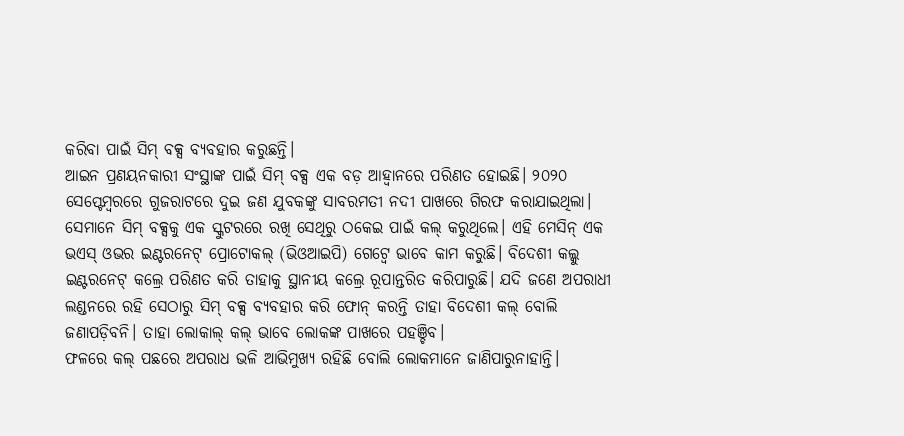କରିବା ପାଇଁ ସିମ୍ ବକ୍ସ ବ୍ୟବହାର କରୁଛନ୍ତି।
ଆଇନ ପ୍ରଣୟନକାରୀ ସଂସ୍ଥାଙ୍କ ପାଇଁ ସିମ୍ ବକ୍ସ ଏକ ବଡ଼ ଆହ୍ବାନରେ ପରିଣତ ହୋଇଛି। ୨୦୨୦ ସେପ୍ଟେମ୍ବରରେ ଗୁଜରାଟରେ ଦୁଇ ଜଣ ଯୁବକଙ୍କୁ ସାବରମତୀ ନଦୀ ପାଖରେ ଗିରଫ କରାଯାଇଥିଲା। ସେମାନେ ସିମ୍ ବକ୍ସକୁ ଏକ ସ୍କୁଟରରେ ରଖି ସେଥିରୁ ଠକେଇ ପାଇଁ କଲ୍ କରୁଥିଲେ। ଏହି ମେସିନ୍ ଏକ ଭଏସ୍ ଓଭର ଇଣ୍ଟରନେଟ୍ ପ୍ରୋଟୋକଲ୍ (ଭିଓଆଇପି) ଗେଟ୍ୱେ ଭାବେ କାମ କରୁଛି। ବିଦେଶୀ କଲ୍କୁ ଇଣ୍ଟରନେଟ୍ କଲ୍ରେ ପରିଣତ କରି ତାହାକୁ ସ୍ଥାନୀୟ କଲ୍ରେ ରୂପାନ୍ତରିତ କରିପାରୁଛି। ଯଦି ଜଣେ ଅପରାଧୀ ଲଣ୍ଡନରେ ରହି ସେଠାରୁ ସିମ୍ ବକ୍ସ ବ୍ୟବହାର କରି ଫୋନ୍ କରନ୍ତି ତାହା ବିଦେଶୀ କଲ୍ ବୋଲି ଜଣାପଡ଼ିବନି। ତାହା ଲୋକାଲ୍ କଲ୍ ଭାବେ ଲୋକଙ୍କ ପାଖରେ ପହଞ୍ଚିବ।
ଫଳରେ କଲ୍ ପଛରେ ଅପରାଧ ଭଳି ଆଭିମୁଖ୍ୟ ରହିଛି ବୋଲି ଲୋକମାନେ ଜାଣିପାରୁନାହାନ୍ତି।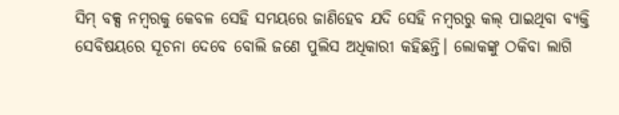ସିମ୍ ବକ୍ସ ନମ୍ବରକୁ କେବଳ ସେହି ସମୟରେ ଜାଣିହେବ ଯଦି ସେହି ନମ୍ବରରୁ କଲ୍ ପାଇଥିବା ବ୍ୟକ୍ତି ସେବିଷୟରେ ସୂଚନା ଦେବେ ବୋଲି ଜଣେ ପୁଲିସ ଅଧିକାରୀ କହିଛନ୍ତି। ଲୋକଙ୍କୁ ଠକିବା ଲାଗି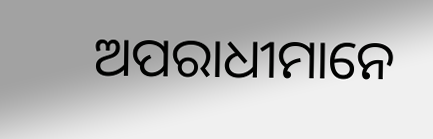ଅପରାଧୀମାନେ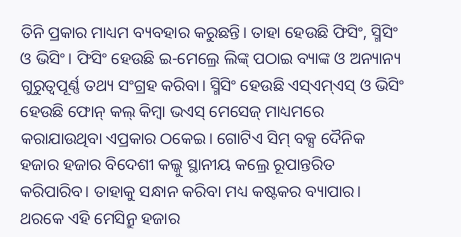ତିନି ପ୍ରକାର ମାଧ୍ୟମ ବ୍ୟବହାର କରୁଛନ୍ତି। ତାହା ହେଉଛି ଫିସିଂ, ସ୍ମିସିଂ ଓ ଭିସିଂ। ଫିସିଂ ହେଉଛି ଇ-ମେଲ୍ରେ ଲିଙ୍କ୍ ପଠାଇ ବ୍ୟାଙ୍କ ଓ ଅନ୍ୟାନ୍ୟ ଗୁରୁତ୍ବପୂର୍ଣ୍ଣ ତଥ୍ୟ ସଂଗ୍ରହ କରିବା। ସ୍ମିସିଂ ହେଉଛି ଏସ୍ଏମ୍ଏସ୍ ଓ ଭିସିଂ ହେଉଛି ଫୋନ୍ କଲ୍ କିମ୍ବା ଭଏସ୍ ମେସେଜ୍ ମାଧ୍ୟମରେ କରାଯାଉଥିବା ଏପ୍ରକାର ଠକେଇ। ଗୋଟିଏ ସିମ୍ ବକ୍ସ ଦୈନିକ ହଜାର ହଜାର ବିଦେଶୀ କଲ୍କୁ ସ୍ଥାନୀୟ କଲ୍ରେ ରୂପାନ୍ତରିତ କରିପାରିବ। ତାହାକୁ ସନ୍ଧାନ କରିବା ମଧ୍ୟ କଷ୍ଟକର ବ୍ୟାପାର। ଥରକେ ଏହି ମେସିନ୍ରୁ ହଜାର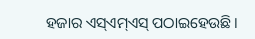ହଜାର ଏସ୍ଏମ୍ଏସ୍ ପଠାଇହେଉଛି।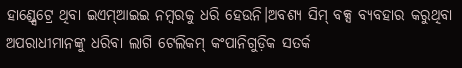ହାଣ୍ଡ୍ସେଟ୍ରେ ଥିବା ଇଏମ୍ଆଇଇ ନମ୍ବରକୁ ଧରି ହେଉନି।ଅବଶ୍ୟ ସିମ୍ ବକ୍ସ ବ୍ୟବହାର କରୁଥିବା ଅପରାଧୀମାନଙ୍କୁ ଧରିବା ଲାଗି ଟେଲିକମ୍ କଂପାନିଗୁଡ଼ିକ ସତର୍କ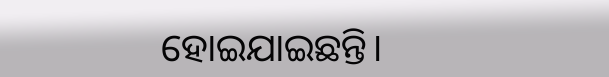ହୋଇଯାଇଛନ୍ତି।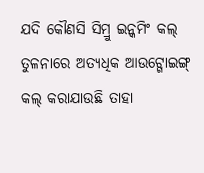ଯଦି କୌଣସି ସିମ୍ରୁ ଇନ୍କମିଂ କଲ୍ ତୁଳନାରେ ଅତ୍ୟଧିକ ଆଉଟ୍ଗୋଇଙ୍ଗ୍ କଲ୍ କରାଯାଉଛି ତାହା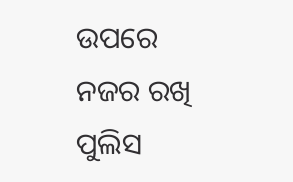ଉପରେ ନଜର ରଖି ପୁଲିସ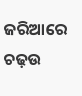ଜରିଆରେ ଚଢ଼ଉ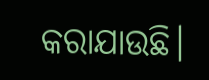କରାଯାଉଛି।